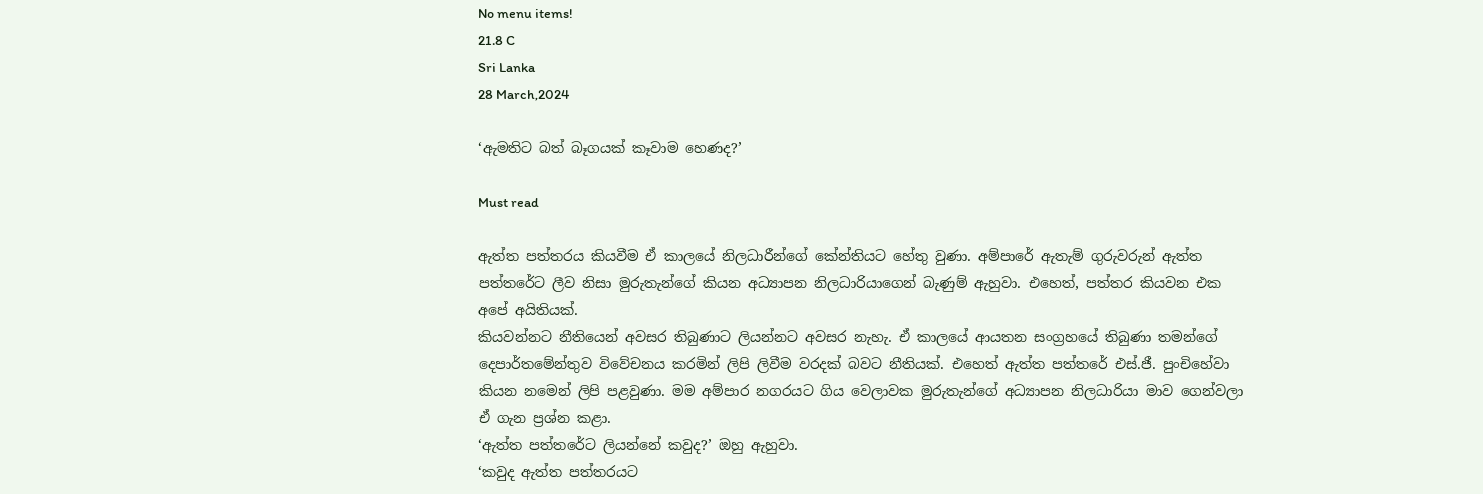No menu items!
21.8 C
Sri Lanka
28 March,2024

‘ඇමතිට බත් බෑගයක් කෑවාම හෙණද?’

Must read

ඇත්ත පත්තරය කියවීම ඒ කාලයේ නිලධාරීන්ගේ කේන්තියට හේතු වුණා. අම්පාරේ ඇතැම් ගුරුවරුන් ඇත්ත පත්තරේට ලීව නිසා මුරුතැන්ගේ කියන අධ්‍යාපන නිලධාරියාගෙන් බැණුම් ඇහුවා. එහෙත්, පත්තර කියවන එක අපේ අයිතියක්.
කියවන්නට නීතියෙන් අවසර තිබුණාට ලියන්නට අවසර නැහැ. ඒ කාලයේ ආයතන සංග්‍රහයේ තිබුණා තමන්ගේ දෙපාර්තමේන්තුව විවේචනය කරමින් ලිපි ලිවීම වරදක් බවට නීතියක්. එහෙත් ඇත්ත පත්තරේ එස්.ජී. පුංචිහේවා කියන නමෙන් ලිපි පළවුණා. මම අම්පාර නගරයට ගිය වෙලාවක මුරුතැන්ගේ අධ්‍යාපන නිලධාරියා මාව ගෙන්වලා ඒ ගැන ප්‍රශ්න කළා.
‘ඇත්ත පත්තරේට ලියන්නේ කවුද?’ ඔහු ඇහුවා.
‘කවුද ඇත්ත පත්තරයට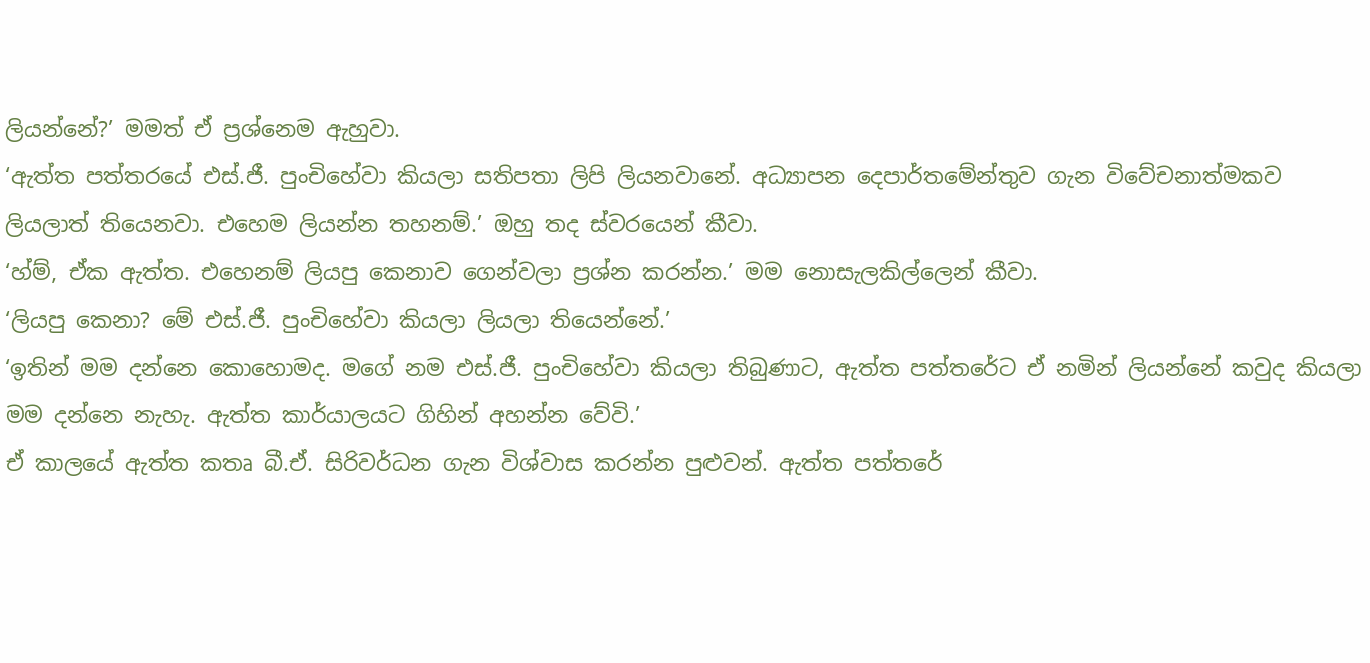ලියන්නේ?’ මමත් ඒ ප්‍රශ්නෙම ඇහුවා.
‘ඇත්ත පත්තරයේ එස්.ජී. පුංචිහේවා කියලා සතිපතා ලිපි ලියනවානේ. අධ්‍යාපන දෙපාර්තමේන්තුව ගැන විවේචනාත්මකව ලියලාත් තියෙනවා. එහෙම ලියන්න තහනම්.’ ඔහු තද ස්වරයෙන් කීවා.
‘හ්ම්, ඒක ඇත්ත. එහෙනම් ලියපු කෙනාව ගෙන්වලා ප්‍රශ්න කරන්න.’ මම නොසැලකිල්ලෙන් කීවා.
‘ලියපු කෙනා? මේ එස්.ජී. පුංචිහේවා කියලා ලියලා තියෙන්නේ.’
‘ඉතින් මම දන්නෙ කොහොමද. මගේ නම එස්.ජී. පුංචිහේවා කියලා තිබුණාට, ඇත්ත පත්තරේට ඒ නමින් ලියන්නේ කවුද කියලා මම දන්නෙ නැහැ. ඇත්ත කාර්යාලයට ගිහින් අහන්න වේවි.’
ඒ කාලයේ ඇත්ත කතෘ බී.ඒ. සිරිවර්ධන ගැන විශ්වාස කරන්න පුළුවන්. ඇත්ත පත්තරේ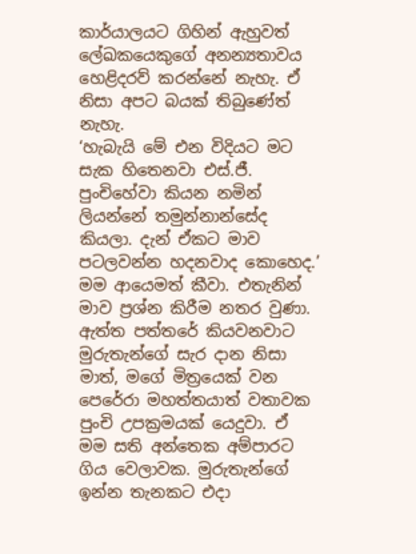කාර්යාලයට ගිහින් ඇහුවත් ලේඛකයෙකුගේ අනන්‍යතාවය හෙළිදරව් කරන්නේ නැහැ. ඒ නිසා අපට බයක් තිබුණේත් නැහැ.
‘හැබැයි මේ එන විදියට මට සැක හිතෙනවා එස්.ජී. පුංචිහේවා කියන නමින් ලියන්නේ තමුන්නාන්සේද කියලා. දැන් ඒකට මාව පටලවන්න හදනවාද කොහෙද.’ මම ආයෙමත් කීවා. එතැනින් මාව ප්‍රශ්න කිරීම නතර වුණා.
ඇත්ත පත්තරේ කියවනවාට මුරුතැන්ගේ සැර දාන නිසා මාත්, මගේ මිත්‍රයෙක් වන පෙරේරා මහත්තයාත් වතාවක පුංචි උපක්‍රමයක් යෙදුවා. ඒ මම සති අන්තෙක අම්පාරට ගිය වෙලාවක. මුරුතැන්ගේ ඉන්න තැනකට එදා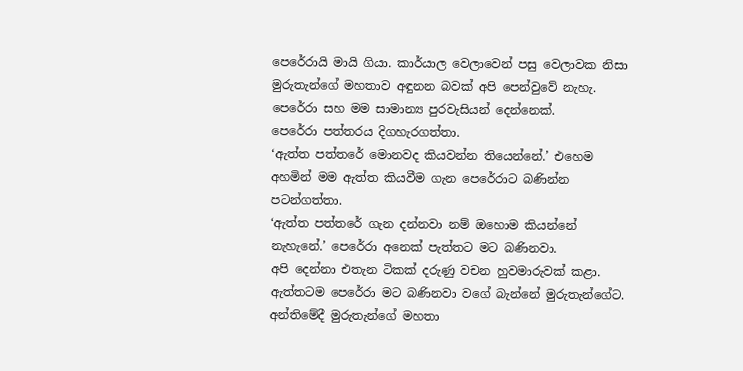පෙරේරායි මායි ගියා. කාර්යාල වෙලාවෙන් පසු වෙලාවක නිසා මුරුතැන්ගේ මහතාව අඳුනන බවක් අපි පෙන්වුවේ නැහැ. පෙරේරා සහ මම සාමාන්‍ය පුරවැසියන් දෙන්නෙක්.
පෙරේරා පත්තරය දිගහැරගත්තා.
‘ඇත්ත පත්තරේ මොනවද කියවන්න තියෙන්නේ.’ එහෙම අහමින් මම ඇත්ත කියවීම ගැන පෙරේරාට බණින්න පටන්ගත්තා.
‘ඇත්ත පත්තරේ ගැන දන්නවා නම් ඔහොම කියන්නේ නැහැනේ.’ පෙරේරා අනෙක් පැත්තට මට බණිනවා.
අපි දෙන්නා එතැන ටිකක් දරුණු වචන හුවමාරුවක් කළා. ඇත්තටම පෙරේරා මට බණිනවා වගේ බැන්නේ මුරුතැන්ගේට. අන්තිමේදී මුරුතැන්ගේ මහතා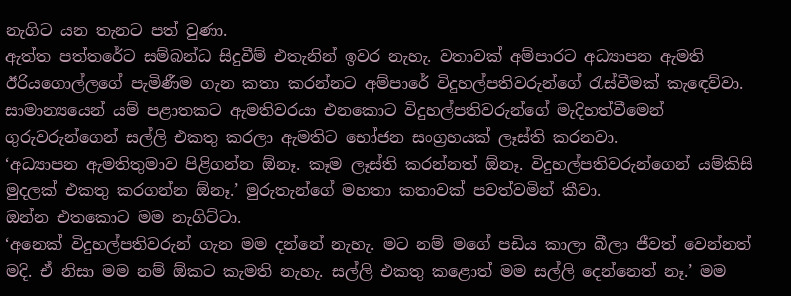නැගිට යන තැනට පත් වුණා.
ඇත්ත පත්තරේට සම්බන්ධ සිදුවීම් එතැනින් ඉවර නැහැ. වතාවක් අම්පාරට අධ්‍යාපන ඇමති ඊරියගොල්ලගේ පැමිණීම ගැන කතා කරන්නට අම්පාරේ විදුහල්පතිවරුන්ගේ රැස්වීමක් කැඳෙව්වා. සාමාන්‍යයෙන් යම් පළාතකට ඇමතිවරයා එනකොට විදුහල්පතිවරුන්ගේ මැදිහත්වීමෙන් ගුරුවරුන්ගෙන් සල්ලි එකතු කරලා ඇමතිට භෝජන සංග්‍රහයක් ලෑස්ති කරනවා.
‘අධ්‍යාපන ඇමතිතුමාව පිළිගන්න ඕනෑ. කෑම ලෑස්ති කරන්නත් ඕනෑ. විදුහල්පතිවරුන්ගෙන් යම්කිසි මුදලක් එකතු කරගන්න ඕනෑ.’ මුරුතැන්ගේ මහතා කතාවක් පවත්වමින් කීවා.
ඔන්න එතකොට මම නැගිට්ටා.
‘අනෙක් විදුහල්පතිවරුන් ගැන මම දන්නේ නැහැ. මට නම් මගේ පඩිය කාලා බීලා ජීවත් වෙන්නත් මදි. ඒ නිසා මම නම් ඕකට කැමති නැහැ. සල්ලි එකතු කළොත් මම සල්ලි දෙන්නෙත් නෑ.’ මම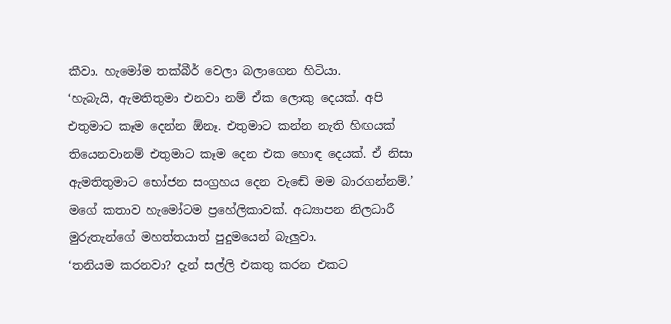කීවා. හැමෝම තක්බීර් වෙලා බලාගෙන හිටියා.
‘හැබැයි, ඇමතිතුමා එනවා නම් ඒක ලොකු දෙයක්. අපි එතුමාට කෑම දෙන්න ඕනෑ. එතුමාට කන්න නැති හිඟයක් තියෙනවානම් එතුමාට කෑම දෙන එක හොඳ දෙයක්. ඒ නිසා ඇමතිතුමාට භෝජන සංග්‍රහය දෙන වැඬේ මම බාරගන්නම්.’ මගේ කතාව හැමෝටම ප්‍රහේලිකාවක්. අධ්‍යාපන නිලධාරී මුරුතැන්ගේ මහත්තයාත් පුදුමයෙන් බැලුවා.
‘තනියම කරනවා? දැන් සල්ලි එකතු කරන එකට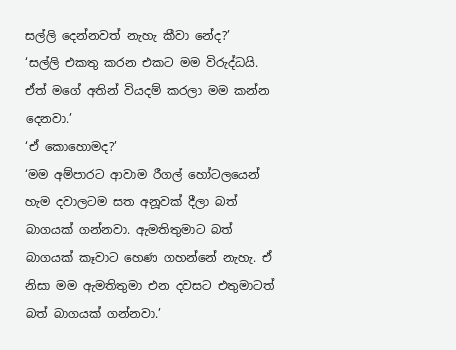සල්ලි දෙන්නවත් නැහැ කීවා නේද?’
‘සල්ලි එකතු කරන එකට මම විරුද්ධයි. ඒත් මගේ අතින් වියදම් කරලා මම කන්න දෙනවා.’
‘ඒ කොහොමද?’
‘මම අම්පාරට ආවාම රීගල් හෝටලයෙන් හැම දවාලටම සත අනූවක් දීලා බත් බාගයක් ගන්නවා. ඇමතිතුමාට බත් බාගයක් කෑවාට හෙණ ගහන්නේ නැහැ. ඒ නිසා මම ඇමතිතුමා එන දවසට එතුමාටත් බත් බාගයක් ගන්නවා.’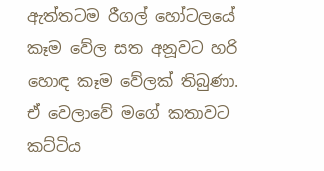ඇත්තටම රීගල් හෝටලයේ කෑම වේල සත අනූවට හරි හොඳ කෑම වේලක් තිබුණා. ඒ වෙලාවේ මගේ කතාවට කට්ටිය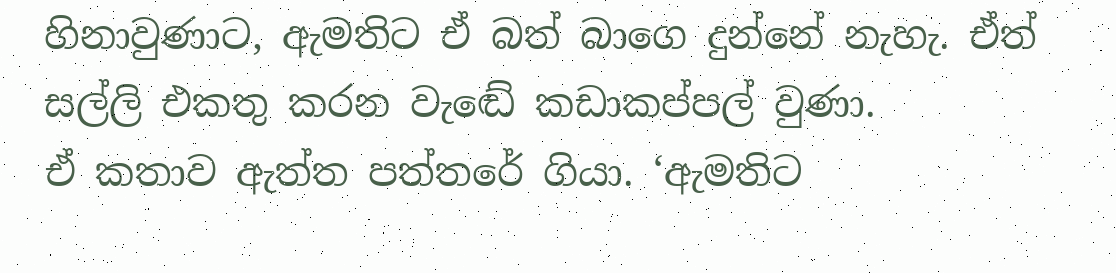හිනාවුණාට, ඇමතිට ඒ බත් බාගෙ දුන්නේ නැහැ. ඒත් සල්ලි එකතු කරන වැඬේ කඩාකප්පල් වුණා.
ඒ කතාව ඇත්ත පත්තරේ ගියා. ‘ඇමතිට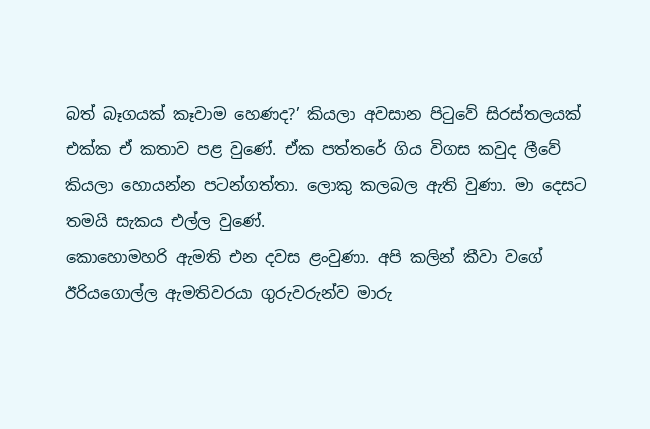බත් බෑගයක් කෑවාම හෙණද?’ කියලා අවසාන පිටුවේ සිරස්තලයක් එක්ක ඒ කතාව පළ වුණේ. ඒක පත්තරේ ගිය විගස කවුද ලීවේ කියලා හොයන්න පටන්ගත්තා. ලොකු කලබල ඇති වුණා. මා දෙසට තමයි සැකය එල්ල වුණේ.
කොහොමහරි ඇමති එන දවස ළංවුණා. අපි කලින් කීවා වගේ ඊරියගොල්ල ඇමතිවරයා ගුරුවරුන්ව මාරු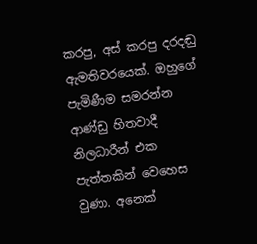කරපු, අස් කරපු දරදඬු ඇමතිවරයෙක්. ඔහුගේ පැමිණීම සමරන්න ආණ්ඩු හිතවාදී නිලධාරීන් එක පැත්තකින් වෙහෙස වුණා. අනෙක්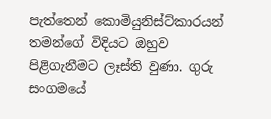පැත්තෙන් කොමියුනිස්ට්කාරයන් තමන්ගේ විදියට ඔහුව පිළිගැනීමට ලෑස්ති වුණා. ගුරු සංගමයේ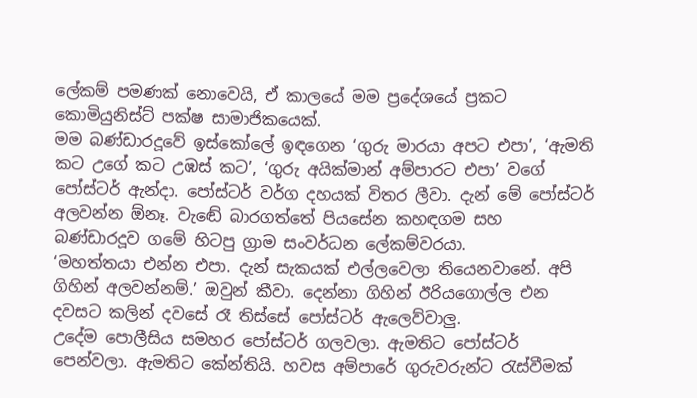ලේකම් පමණක් නොවෙයි, ඒ කාලයේ මම ප්‍රදේශයේ ප්‍රකට කොමියුනිස්ට් පක්ෂ සාමාජිකයෙක්.
මම බණ්ඩාරදූවේ ඉස්කෝලේ ඉඳගෙන ‘ගුරු මාරයා අපට එපා’, ‘ඇමති කට උගේ කට උඹස් කට’, ‘ගුරු අයික්මාන් අම්පාරට එපා’ වගේ පෝස්ටර් ඇන්දා. පෝස්ටර් වර්ග දහයක් විතර ලීවා. දැන් මේ පෝස්ටර් අලවන්න ඕනෑ. වැඬේ බාරගත්තේ පියසේන කහඳගම සහ බණ්ඩාරදූව ගමේ හිටපු ග්‍රාම සංවර්ධන ලේකම්වරයා.
‘මහත්තයා එන්න එපා. දැන් සැකයක් එල්ලවෙලා තියෙනවානේ. අපි ගිහින් අලවන්නම්.’ ඔවුන් කීවා. දෙන්නා ගිහින් ඊරියගොල්ල එන දවසට කලින් දවසේ රෑ තිස්සේ පෝස්ටර් ඇලෙව්වාලු.
උදේම පොලීසිය සමහර පෝස්ටර් ගලවලා. ඇමතිට පෝස්ටර් පෙන්වලා. ඇමතිට කේන්තියි. හවස අම්පාරේ ගුරුවරුන්ට රැස්වීමක්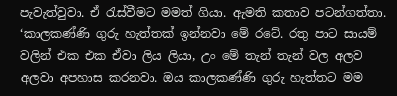පැවැත්වුවා. ඒ රැස්වීමට මමත් ගියා. ඇමති කතාව පටන්ගත්තා.
‘කාලකණ්ණි ගුරු හැත්තක් ඉන්නවා මේ රටේ. රතු පාට සායම් වලින් එක එක ඒවා ලිය ලියා, උං මේ තැන් තැන් වල අලව අලවා අපහාස කරනවා. ඔය කාලකණ්ණි ගුරු හැත්තට මම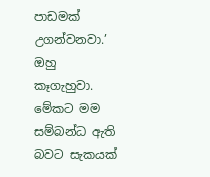පාඩමක් උගන්වනවා.’ ඔහු කෑගැහුවා.
මේකට මම සම්බන්ධ ඇති බවට සැකයක්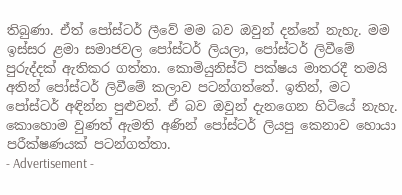තිබුණා. ඒත් පෝස්ටර් ලීවේ මම බව ඔවුන් දන්නේ නැහැ. මම ඉස්සර ළමා සමාජවල පෝස්ටර් ලියලා, පෝස්ටර් ලිවීමේ පුරුද්දක් ඇතිකර ගත්තා. කොමියුනිස්ට් පක්ෂය මාතරදී තමයි අතින් පෝස්ටර් ලිවීමේ කලාව පටන්ගත්තේ. ඉතින්, මට පෝස්ටර් අඳින්න පුළුවන්. ඒ බව ඔවුන් දැනගෙන හිටියේ නැහැ. කොහොම වුණත් ඇමති අණින් පෝස්ටර් ලියපු කෙනාව හොයා පරීක්ෂණයක් පටන්ගත්තා.
- Advertisement -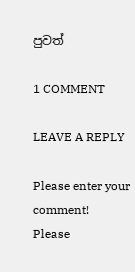පුවත්

1 COMMENT

LEAVE A REPLY

Please enter your comment!
Please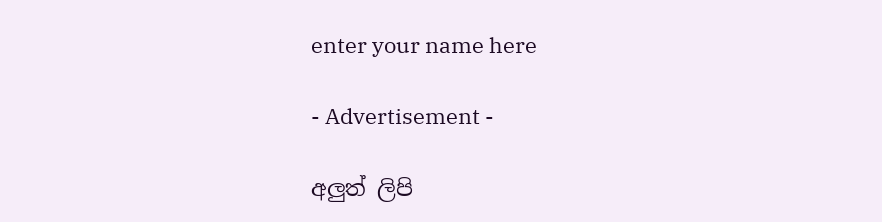enter your name here

- Advertisement -

අලුත් ලිපි